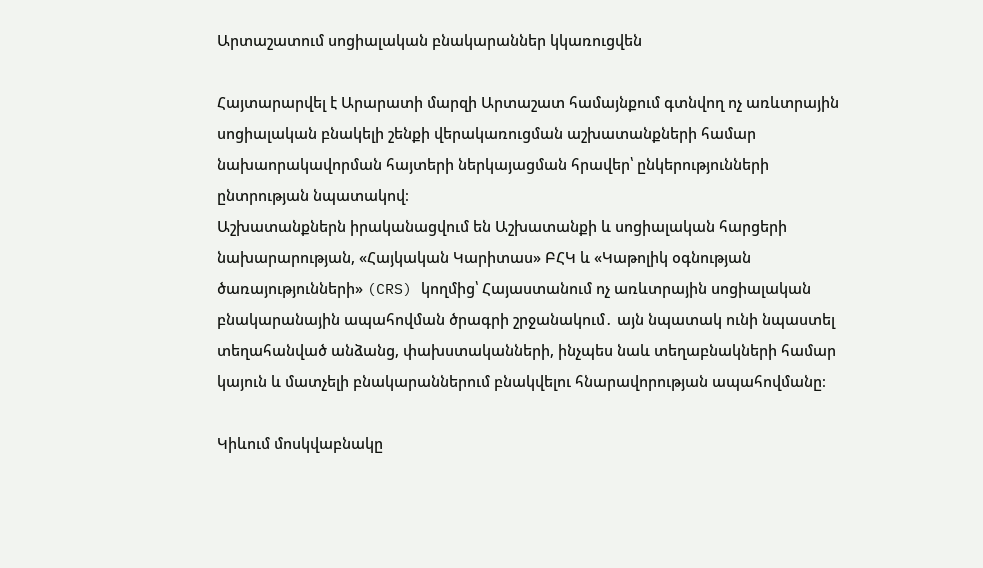Արտաշատում սոցիալական բնակարաններ կկառուցվեն

Հայտարարվել է Արարատի մարզի Արտաշատ համայնքում գտնվող ոչ առևտրային սոցիալական բնակելի շենքի վերակառուցման աշխատանքների համար նախաորակավորման հայտերի ներկայացման հրավեր՝ ընկերությունների ընտրության նպատակով։
Աշխատանքներն իրականացվում են Աշխատանքի և սոցիալական հարցերի նախարարության, «Հայկական Կարիտաս» ԲՀԿ և «Կաթոլիկ օգնության ծառայությունների» (CRS) կողմից՝ Հայաստանում ոչ առևտրային սոցիալական բնակարանային ապահովման ծրագրի շրջանակում․ այն նպատակ ունի նպաստել տեղահանված անձանց, փախստականների, ինչպես նաև տեղաբնակների համար կայուն և մատչելի բնակարաններում բնակվելու հնարավորության ապահովմանը։

Կիևում մոսկվաբնակը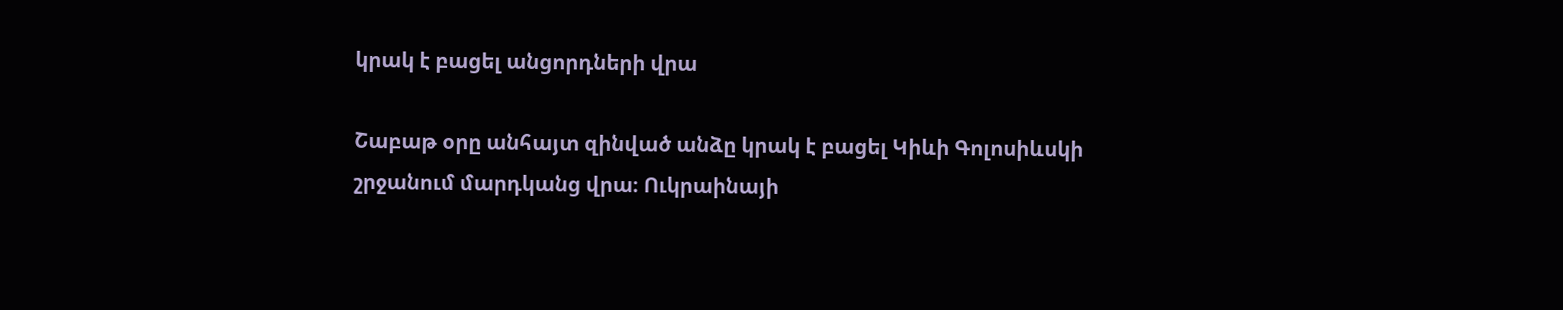կրակ է բացել անցորդների վրա

Շաբաթ օրը անհայտ զինված անձը կրակ է բացել Կիևի Գոլոսիևսկի շրջանում մարդկանց վրա։ Ուկրաինայի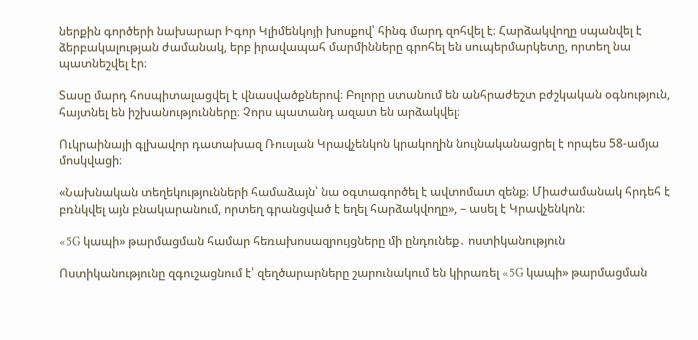ներքին գործերի նախարար Իգոր Կլիմենկոյի խոսքով՝ հինգ մարդ զոհվել է։ Հարձակվողը սպանվել է ձերբակալության ժամանակ, երբ իրավապահ մարմինները գրոհել են սուպերմարկետը, որտեղ նա պատնեշվել էր։

Տասը մարդ հոսպիտալացվել է վնասվածքներով։ Բոլորը ստանում են անհրաժեշտ բժշկական օգնություն, հայտնել են իշխանությունները։ Չորս պատանդ ազատ են արձակվել։

Ուկրաինայի գլխավոր դատախազ Ռուսլան Կրավչենկոն կրակողին նույնականացրել է որպես 58-ամյա մոսկվացի։

«Նախնական տեղեկությունների համաձայն՝ նա օգտագործել է ավտոմատ զենք։ Միաժամանակ հրդեհ է բռնկվել այն բնակարանում, որտեղ գրանցված է եղել հարձակվողը», – ասել է Կրավչենկոն։

«5G կապի» թարմացման համար հեռախոսազրույցները մի ընդունեք․ ոստիկանություն

Ոստիկանությունը զգուշացնում է՝ զեղծարարները շարունակում են կիրառել «5G կապի» թարմացման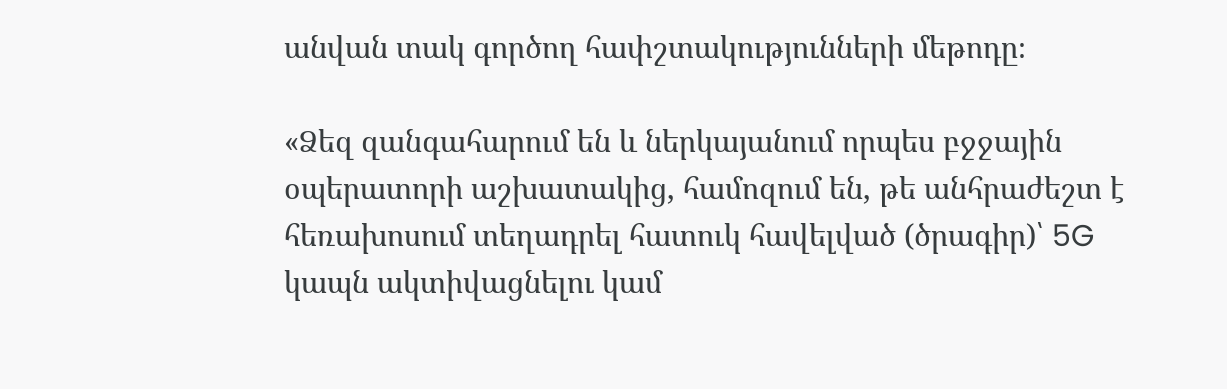անվան տակ գործող հափշտակությունների մեթոդը։

«Ձեզ զանգահարում են և ներկայանում որպես բջջային օպերատորի աշխատակից, համոզում են, թե անհրաժեշտ է հեռախոսում տեղադրել հատուկ հավելված (ծրագիր)՝ 5G կապն ակտիվացնելու կամ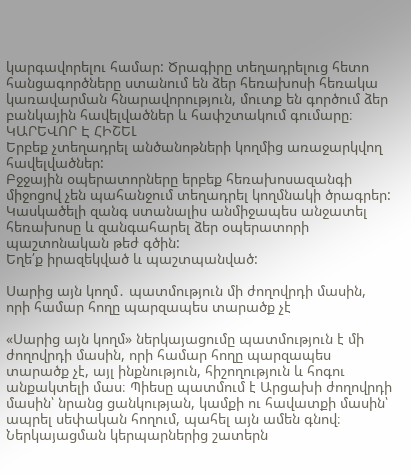կարգավորելու համար: Ծրագիրը տեղադրելուց հետո հանցագործները ստանում են ձեր հեռախոսի հեռակա կառավարման հնարավորություն, մուտք են գործում ձեր բանկային հավելվածներ և հափշտակում գումարը։
ԿԱՐԵՎՈՐ Է ՀԻՇԵԼ
Երբեք չտեղադրել անծանոթների կողմից առաջարկվող հավելվածներ:
Բջջային օպերատորները երբեք հեռախոսազանգի միջոցով չեն պահանջում տեղադրել կողմնակի ծրագրեր:
Կասկածելի զանգ ստանալիս անմիջապես անջատել հեռախոսը և զանգահարել ձեր օպերատորի պաշտոնական թեժ գծին:
Եղե՛ք իրազեկված և պաշտպանված:

Սարից այն կողմ․ պատմություն մի ժողովրդի մասին, որի համար հողը պարզապես տարածք չէ

«Սարից այն կողմ» ներկայացումը պատմություն է մի ժողովրդի մասին, որի համար հողը պարզապես տարածք չէ, այլ ինքնություն, հիշողություն և հոգու անքակտելի մաս։ Պիեսը պատմում է Արցախի ժողովրդի մասին՝ նրանց ցանկության, կամքի ու հավատքի մասին՝ ապրել սեփական հողում, պահել այն ամեն գնով։ Ներկայացման կերպարներից շատերն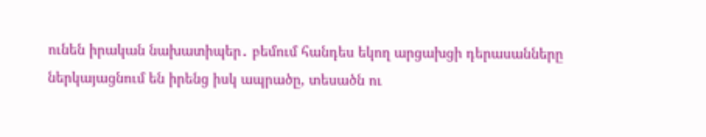ունեն իրական նախատիպեր․ բեմում հանդես եկող արցախցի դերասանները ներկայացնում են իրենց իսկ ապրածը, տեսածն ու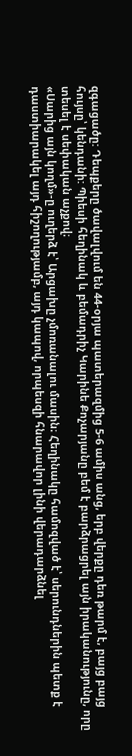զգացածը: Դեպքերը ծավալվում են 44-օրյա պատերազմից 5-6 ամիս անց, երբ վերքը դեռ թարմ է, բայց բայց հույսը՝ կենդանի: Պիեսի հեղինակ և բեմադրիչ Կարինե Քոչարյանը բեմ է բարձրացրել այն իրականությունը, որը տեսել է սեփական աչքով։
«Սարից այն կողմ»-ը ուղերձ է՝ Արցախը չմոռանալու մասին։ Հեղինակը համոզված է՝ սերունդներին պետք է դաստիարակել այդ հիշողությամբ, այդ կապով, որպեսզի հնարավոր լինի վերադարձնել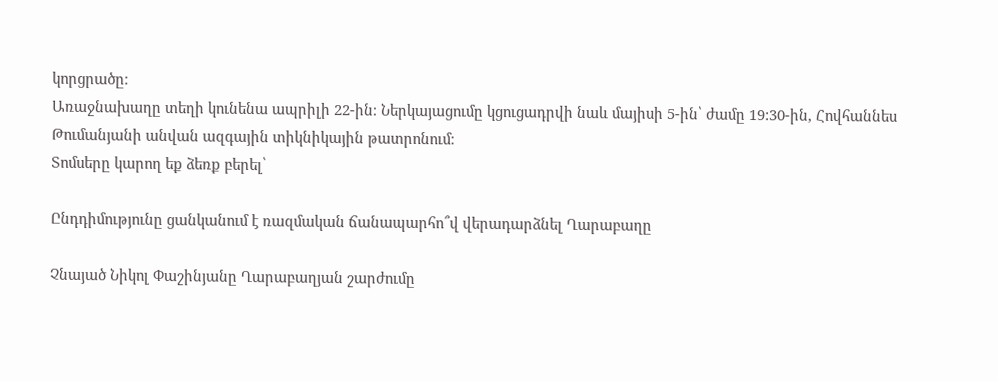կորցրածը։
Առաջնախաղը տեղի կունենա ապրիլի 22-ին։ Ներկայացումը կցուցադրվի նաև մայիսի 5-ին՝ ժամը 19:30-ին, Հովհաննես Թումանյանի անվան ազգային տիկնիկային թատրոնում։
Տոմսերը կարող եք ձեռք բերել՝

Ընդդիմությունը ցանկանում է ռազմական ճանապարհո՞վ վերադարձնել Ղարաբաղը

Չնայած Նիկոլ Փաշինյանը Ղարաբաղյան շարժումը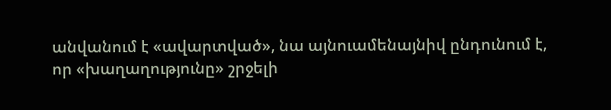անվանում է «ավարտված», նա այնուամենայնիվ ընդունում է, որ «խաղաղությունը» շրջելի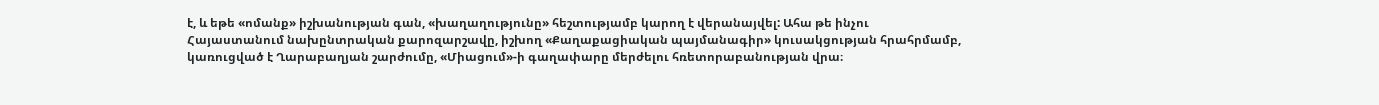է, և եթե «ոմանք» իշխանության գան, «խաղաղությունը» հեշտությամբ կարող է վերանայվել: Ահա թե ինչու Հայաստանում նախընտրական քարոզարշավը, իշխող «Քաղաքացիական պայմանագիր» կուսակցության հրահրմամբ, կառուցված է Ղարաբաղյան շարժումը, «Միացում»-ի գաղափարը մերժելու հռետորաբանության վրա։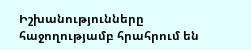Իշխանությունները հաջողությամբ հրահրում են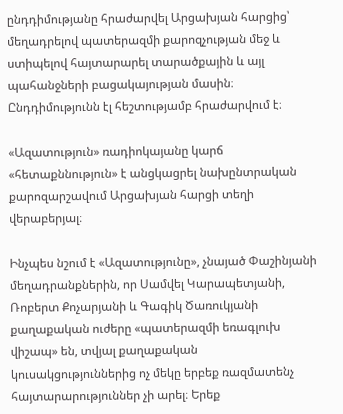ընդդիմությանը հրաժարվել Արցախյան հարցից՝ մեղադրելով պատերազմի քարոզչության մեջ և ստիպելով հայտարարել տարածքային և այլ պահանջների բացակայության մասին։ Ընդդիմությունն էլ հեշտությամբ հրաժարվում է։

«Ազատություն» ռադիոկայանը կարճ «հետաքննություն» է անցկացրել նախընտրական քարոզարշավում Արցախյան հարցի տեղի վերաբերյալ։

Ինչպես նշում է «Ազատությունը», չնայած Փաշինյանի մեղադրանքներին, որ Սամվել Կարապետյանի, Ռոբերտ Քոչարյանի և Գագիկ Ծառուկյանի քաղաքական ուժերը «պատերազմի եռագլուխ վիշապ» են, տվյալ քաղաքական կուսակցություններից ոչ մեկը երբեք ռազմատենչ հայտարարություններ չի արել։ Երեք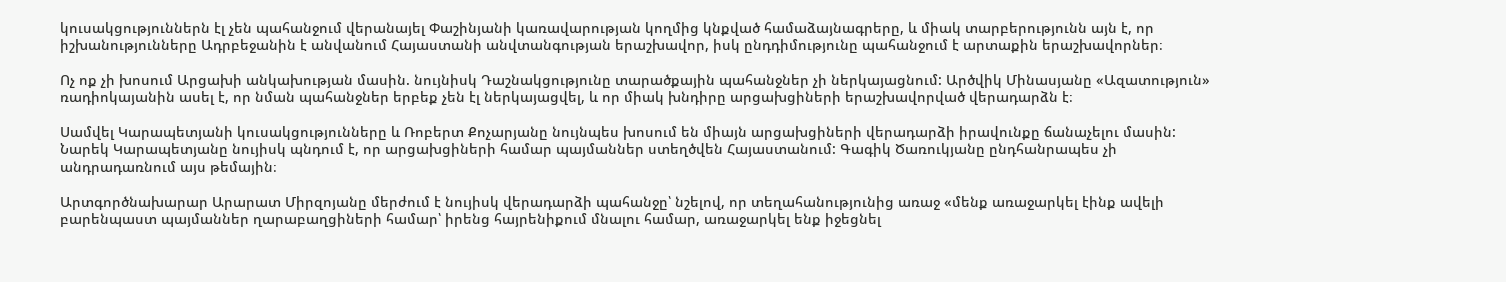կուսակցություններն էլ չեն պահանջում վերանայել Փաշինյանի կառավարության կողմից կնքված համաձայնագրերը, և միակ տարբերությունն այն է, որ իշխանությունները Ադրբեջանին է անվանում Հայաստանի անվտանգության երաշխավոր, իսկ ընդդիմությունը պահանջում է արտաքին երաշխավորներ։

Ոչ ոք չի խոսում Արցախի անկախության մասին. նույնիսկ Դաշնակցությունը տարածքային պահանջներ չի ներկայացնում: Արծվիկ Մինասյանը «Ազատություն» ռադիոկայանին ասել է, որ նման պահանջներ երբեք չեն էլ ներկայացվել, և որ միակ խնդիրը արցախցիների երաշխավորված վերադարձն է։

Սամվել Կարապետյանի կուսակցությունները և Ռոբերտ Քոչարյանը նույնպես խոսում են միայն արցախցիների վերադարձի իրավունքը ճանաչելու մասին: Նարեկ Կարապետյանը նույիսկ պնդում է, որ արցախցիների համար պայմաններ ստեղծվեն Հայաստանում: Գագիկ Ծառուկյանը ընդհանրապես չի անդրադառնում այս թեմային։

Արտգործնախարար Արարատ Միրզոյանը մերժում է նույիսկ վերադարձի պահանջը՝ նշելով, որ տեղահանությունից առաջ «մենք առաջարկել էինք ավելի բարենպաստ պայմաններ ղարաբաղցիների համար՝ իրենց հայրենիքում մնալու համար, առաջարկել ենք իջեցնել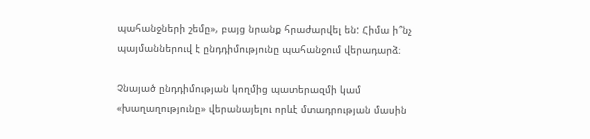պահանջների շեմը», բայց նրանք հրաժարվել են: Հիմա ի՞նչ պայմաններուվ է ընդդիմությունը պահանջում վերադարձ։

Չնայած ընդդիմության կողմից պատերազմի կամ «խաղաղությունը» վերանայելու որևէ մտադրության մասին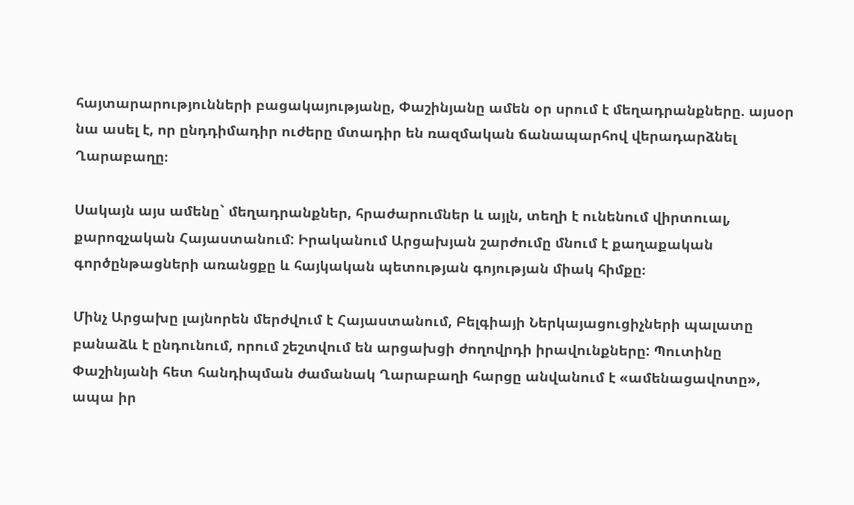հայտարարությունների բացակայությանը, Փաշինյանը ամեն օր սրում է մեղադրանքները. այսօր նա ասել է, որ ընդդիմադիր ուժերը մտադիր են ռազմական ճանապարհով վերադարձնել Ղարաբաղը։

Սակայն այս ամենը` մեղադրանքներ, հրաժարումներ և այլն, տեղի է ունենում վիրտուալ, քարոզչական Հայաստանում: Իրականում Արցախյան շարժումը մնում է քաղաքական գործընթացների առանցքը և հայկական պետության գոյության միակ հիմքը։

Մինչ Արցախը լայնորեն մերժվում է Հայաստանում, Բելգիայի Ներկայացուցիչների պալատը բանաձև է ընդունում, որում շեշտվում են արցախցի ժողովրդի իրավունքները: Պուտինը Փաշինյանի հետ հանդիպման ժամանակ Ղարաբաղի հարցը անվանում է «ամենացավոտը», ապա իր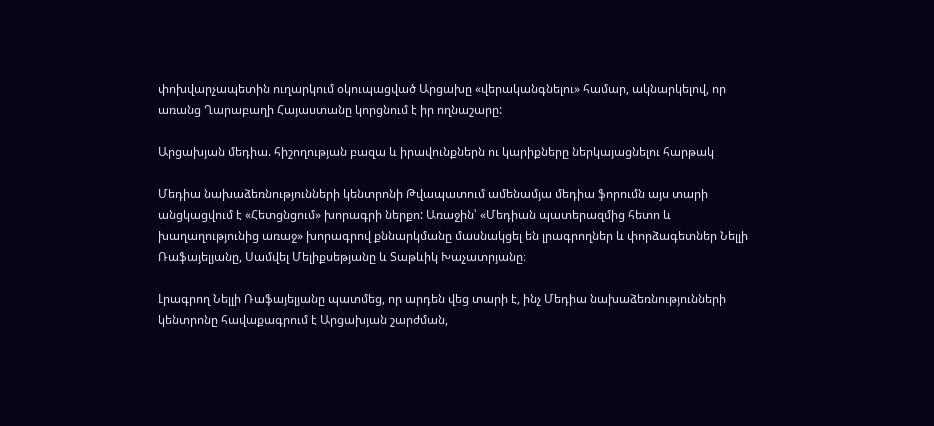փոխվարչապետին ուղարկում օկուպացված Արցախը «վերականգնելու» համար, ակնարկելով, որ առանց Ղարաբաղի Հայաստանը կորցնում է իր ողնաշարը:

Արցախյան մեդիա. հիշողության բազա և իրավունքներն ու կարիքները ներկայացնելու հարթակ

Մեդիա նախաձեռնությունների կենտրոնի Թվապատում ամենամյա մեդիա ֆորումն այս տարի անցկացվում է «Հետցնցում» խորագրի ներքո: Առաջին՝ «Մեդիան պատերազմից հետո և խաղաղությունից առաջ» խորագրով քննարկմանը մասնակցել են լրագրողներ և փորձագետներ Նելլի Ռաֆայելյանը, Սամվել Մելիքսեթյանը և Տաթևիկ Խաչատրյանը։

Լրագրող Նելլի Ռաֆայելյանը պատմեց, որ արդեն վեց տարի է, ինչ Մեդիա նախաձեռնությունների կենտրոնը հավաքագրում է Արցախյան շարժման,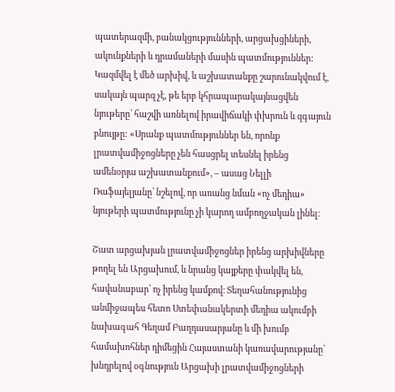պատերազմի, բանակցությունների, արցախցիների, ակունքների և դրամաների մասին պատմություններ: Կազմվել է մեծ արխիվ, և աշխատանքը շարունակվում է, սակայն պարզ չէ, թե երբ կհրապարակայնացվեն նյութերը՝ հաշվի առնելով իրավիճակի փխրուն և զգայուն բնույթը: «Սրանք պատմություններ են, որոնք լրատվամիջոցները չեն հասցրել տեսնել իրենց ամենօրյա աշխատանքում», – ասաց Նելլի Ռաֆայելյանը՝ նշելով, որ առանց նման «ոչ մեդիա» նյութերի պատմությունը չի կարող ամբողջական լինել։

Շատ արցախյան լրատվամիջոցներ իրենց արխիվները թողել են Արցախում, և նրանց կայքերը փակվել են, հավանաբար՝ ոչ իրենց կամքով։ Տեղահանությունից անմիջապես հետո Ստեփանակերտի մեդիա ակումբի նախագահ Գեղամ Բաղդասարյանը և մի խումբ համախոհներ դիմեցին Հայաստանի կառավարությանը՝ խնդրելով օգնություն Արցախի լրատվամիջոցների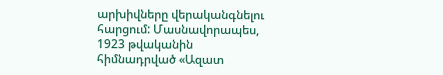արխիվները վերականգնելու հարցում: Մասնավորապես, 1923 թվականին հիմնադրված «Ազատ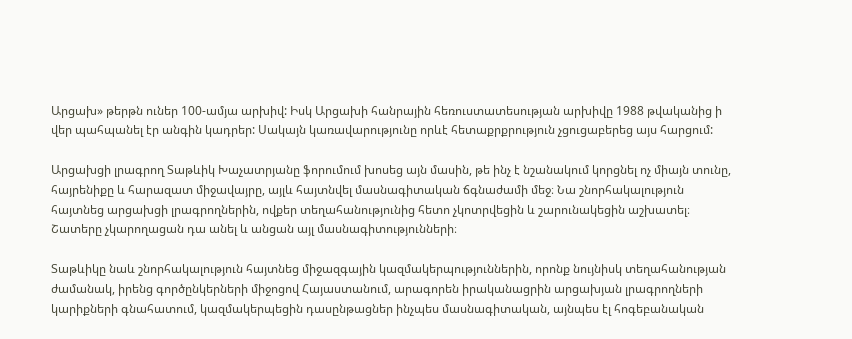Արցախ» թերթն ուներ 100-ամյա արխիվ: Իսկ Արցախի հանրային հեռուստատեսության արխիվը 1988 թվականից ի վեր պահպանել էր անգին կադրեր: Սակայն կառավարությունը որևէ հետաքրքրություն չցուցաբերեց այս հարցում:

Արցախցի լրագրող Տաթևիկ Խաչատրյանը ֆորումում խոսեց այն մասին, թե ինչ է նշանակում կորցնել ոչ միայն տունը, հայրենիքը և հարազատ միջավայրը, այլև հայտնվել մասնագիտական ճգնաժամի մեջ։ Նա շնորհակալություն հայտնեց արցախցի լրագրողներին, ովքեր տեղահանությունից հետո չկոտրվեցին և շարունակեցին աշխատել։ Շատերը չկարողացան դա անել և անցան այլ մասնագիտությունների։

Տաթևիկը նաև շնորհակալություն հայտնեց միջազգային կազմակերպություններին, որոնք նույնիսկ տեղահանության ժամանակ, իրենց գործընկերների միջոցով Հայաստանում, արագորեն իրականացրին արցախյան լրագրողների կարիքների գնահատում, կազմակերպեցին դասընթացներ ինչպես մասնագիտական, այնպես էլ հոգեբանական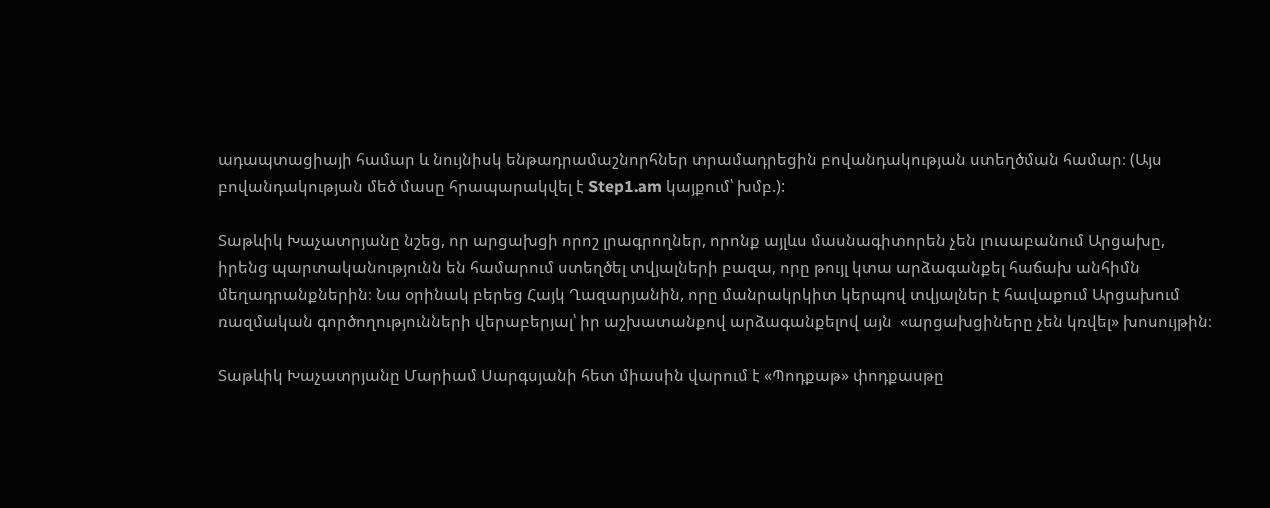ադապտացիայի համար և նույնիսկ ենթադրամաշնորհներ տրամադրեցին բովանդակության ստեղծման համար։ (Այս բովանդակության մեծ մասը հրապարակվել է Step1.am կայքում՝ խմբ.):

Տաթևիկ Խաչատրյանը նշեց, որ արցախցի որոշ լրագրողներ, որոնք այլևս մասնագիտորեն չեն լուսաբանում Արցախը, իրենց պարտականությունն են համարում ստեղծել տվյալների բազա, որը թույլ կտա արձագանքել հաճախ անհիմն մեղադրանքներին։ Նա օրինակ բերեց Հայկ Ղազարյանին, որը մանրակրկիտ կերպով տվյալներ է հավաքում Արցախում ռազմական գործողությունների վերաբերյալ՝ իր աշխատանքով արձագանքելով այն  «արցախցիները չեն կռվել» խոսույթին։

Տաթևիկ Խաչատրյանը Մարիամ Սարգսյանի հետ միասին վարում է «Պոդքաթ» փոդքասթը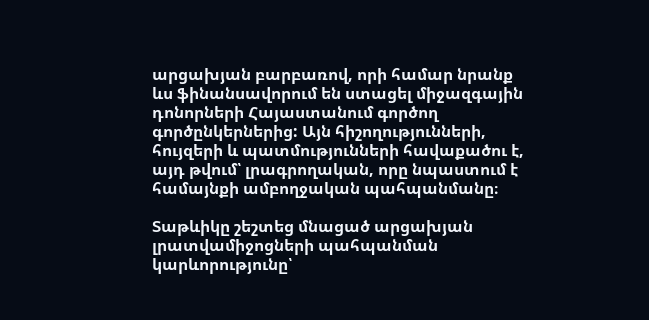արցախյան բարբառով, որի համար նրանք ևս ֆինանսավորում են ստացել միջազգային դոնորների Հայաստանում գործող գործընկերներից: Այն հիշողությունների, հույզերի և պատմությունների հավաքածու է, այդ թվում՝ լրագրողական, որը նպաստում է համայնքի ամբողջական պահպանմանը։

Տաթևիկը շեշտեց մնացած արցախյան լրատվամիջոցների պահպանման կարևորությունը՝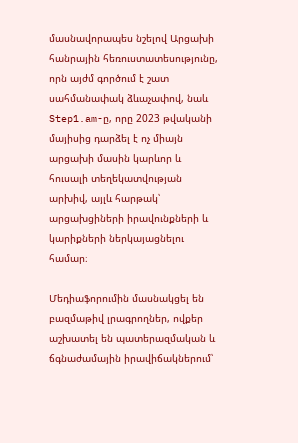մասնավորապես նշելով Արցախի հանրային հեռուստատեսությունը, որն այժմ գործում է շատ սահմանափակ ձևաչափով, նաև Step1.am-ը, որը 2023 թվականի մայիսից դարձել է ոչ միայն արցախի մասին կարևոր և հուսալի տեղեկատվության արխիվ, այլև հարթակ՝ արցախցիների իրավունքների և կարիքների ներկայացնելու համար։

Մեդիաֆորումին մասնակցել են բազմաթիվ լրագրողներ, ովքեր աշխատել են պատերազմական և ճգնաժամային իրավիճակներում՝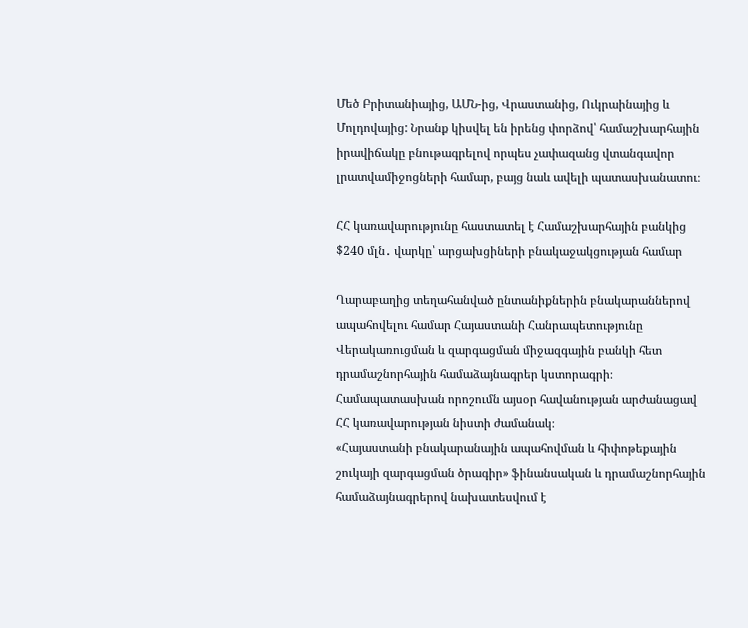Մեծ Բրիտանիայից, ԱՄՆ-ից, Վրաստանից, Ուկրաինայից և Մոլդովայից: Նրանք կիսվել են իրենց փորձով՝ համաշխարհային իրավիճակը բնութագրելով որպես չափազանց վտանգավոր լրատվամիջոցների համար, բայց նաև ավելի պատասխանատու։

ՀՀ կառավարությունը հաստատել է Համաշխարհային բանկից $240 մլն․ վարկը՝ արցախցիների բնակաջակցության համար

Ղարաբաղից տեղահանված ընտանիքներին բնակարաններով ապահովելու համար Հայաստանի Հանրապետությունը Վերակառուցման և զարգացման միջազգային բանկի հետ դրամաշնորհային համաձայնագրեր կստորագրի։ Համապատասխան որոշումն այսօր հավանության արժանացավ ՀՀ կառավարության նիստի ժամանակ։
«Հայաստանի բնակարանային ապահովման և հիփոթեքային շուկայի զարգացման ծրագիր» ֆինանսական և դրամաշնորհային համաձայնագրերով նախատեսվում է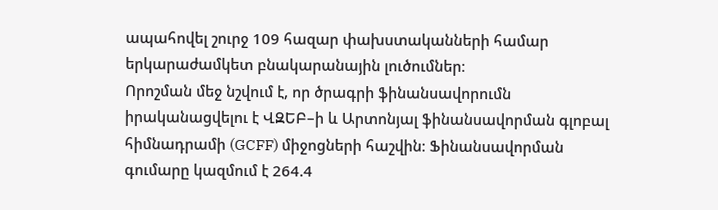ապահովել շուրջ 109 հազար փախստականների համար երկարաժամկետ բնակարանային լուծումներ։
Որոշման մեջ նշվում է, որ ծրագրի ֆինանսավորումն իրականացվելու է ՎԶԵԲ–ի և Արտոնյալ ֆինանսավորման գլոբալ հիմնադրամի (GCFF) միջոցների հաշվին։ Ֆինանսավորման գումարը կազմում է 264.4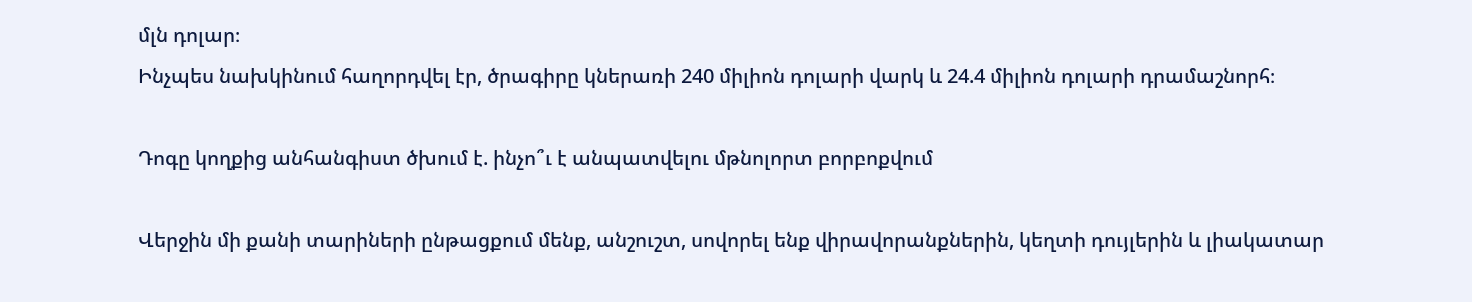մլն դոլար։
Ինչպես նախկինում հաղորդվել էր, ծրագիրը կներառի 240 միլիոն դոլարի վարկ և 24.4 միլիոն դոլարի դրամաշնորհ։

Դոգը կողքից անհանգիստ ծխում է. ինչո՞ւ է անպատվելու մթնոլորտ բորբոքվում

Վերջին մի քանի տարիների ընթացքում մենք, անշուշտ, սովորել ենք վիրավորանքներին, կեղտի դույլերին և լիակատար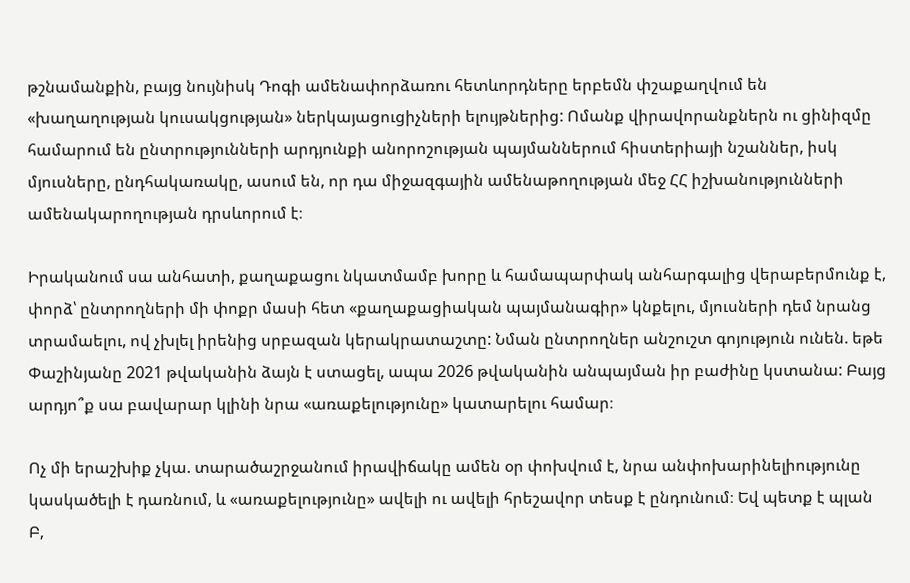թշնամանքին, բայց նույնիսկ Դոգի ամենափորձառու հետևորդները երբեմն փշաքաղվում են «խաղաղության կուսակցության» ներկայացուցիչների ելույթներից: Ոմանք վիրավորանքներն ու ցինիզմը համարում են ընտրությունների արդյունքի անորոշության պայմաններում հիստերիայի նշաններ, իսկ մյուսները, ընդհակառակը, ասում են, որ դա միջազգային ամենաթողության մեջ ՀՀ իշխանությունների ամենակարողության դրսևորում է։

Իրականում սա անհատի, քաղաքացու նկատմամբ խորը և համապարփակ անհարգալից վերաբերմունք է, փորձ՝ ընտրողների մի փոքր մասի հետ «քաղաքացիական պայմանագիր» կնքելու, մյուսների դեմ նրանց տրամաելու, ով չխլել իրենից սրբազան կերակրատաշտը: Նման ընտրողներ անշուշտ գոյություն ունեն. եթե Փաշինյանը 2021 թվականին ձայն է ստացել, ապա 2026 թվականին անպայման իր բաժինը կստանա: Բայց արդյո՞ք սա բավարար կլինի նրա «առաքելությունը» կատարելու համար։

Ոչ մի երաշխիք չկա. տարածաշրջանում իրավիճակը ամեն օր փոխվում է, նրա անփոխարինելիությունը կասկածելի է դառնում, և «առաքելությունը» ավելի ու ավելի հրեշավոր տեսք է ընդունում։ Եվ պետք է պլան Բ,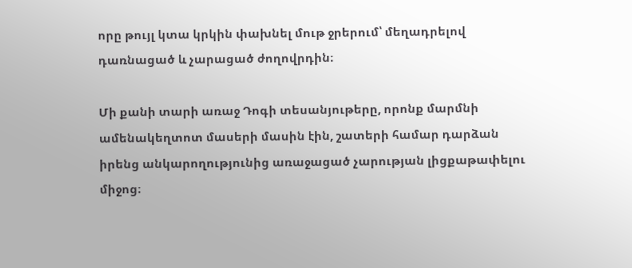որը թույլ կտա կրկին փախնել մութ ջրերում՝ մեղադրելով դառնացած և չարացած ժողովրդին։

Մի քանի տարի առաջ Դոգի տեսանյութերը, որոնք մարմնի ամենակեղտոտ մասերի մասին էին, շատերի համար դարձան իրենց անկարողությունից առաջացած չարության լիցքաթափելու միջոց։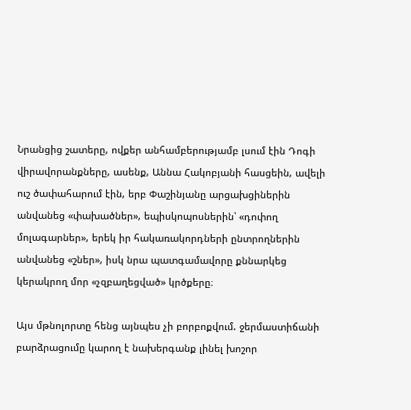Նրանցից շատերը, ովքեր անհամբերությամբ լսում էին Դոգի վիրավորանքները, ասենք, Աննա Հակոբյանի հասցեին, ավելի ուշ ծափահարում էին, երբ Փաշինյանը արցախցիներին անվանեց «փախածներ», եպիսկոպոսներին՝ «դոփող մոլագարներ», երեկ իր հակառակորդների ընտրողներին անվանեց «շներ», իսկ նրա պատգամավորը քննարկեց կերակրող մոր «չզբաղեցված» կրծքերը։

Այս մթնոլորտը հենց այնպես չի բորբոքվում. ջերմաստիճանի բարձրացումը կարող է նախերգանք լինել խոշոր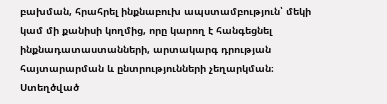բախման, հրահրել ինքնաբուխ ապստամբություն՝ մեկի կամ մի քանիսի կողմից, որը կարող է հանգեցնել ինքնադատաստանների, արտակարգ դրության հայտարարման և ընտրությունների չեղարկման։ Ստեղծված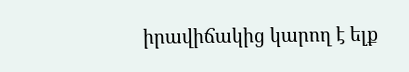իրավիճակից կարող է ելք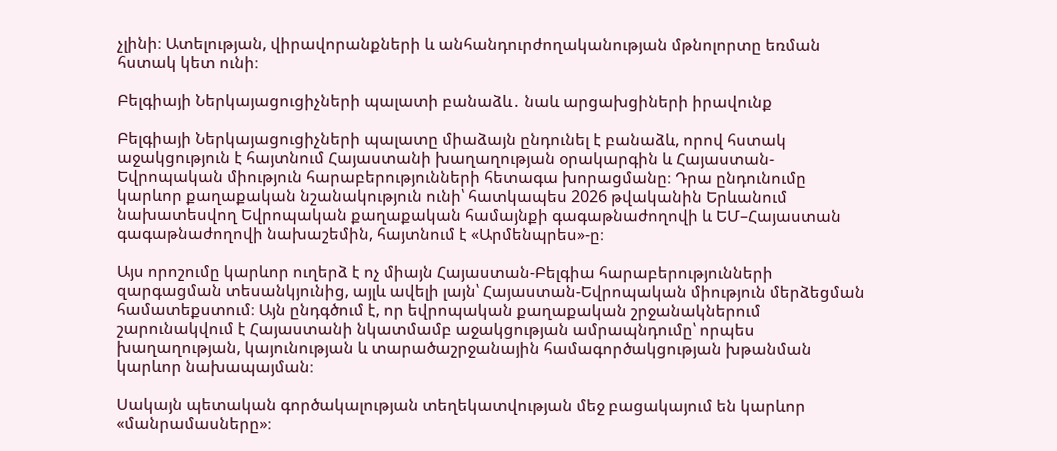չլինի։ Ատելության, վիրավորանքների և անհանդուրժողականության մթնոլորտը եռման հստակ կետ ունի։

Բելգիայի Ներկայացուցիչների պալատի բանաձև․ նաև արցախցիների իրավունք

Բելգիայի Ներկայացուցիչների պալատը միաձայն ընդունել է բանաձև, որով հստակ աջակցություն է հայտնում Հայաստանի խաղաղության օրակարգին և Հայաստան-Եվրոպական միություն հարաբերությունների հետագա խորացմանը։ Դրա ընդունումը կարևոր քաղաքական նշանակություն ունի՝ հատկապես 2026 թվականին Երևանում նախատեսվող Եվրոպական քաղաքական համայնքի գագաթնաժողովի և ԵՄ–Հայաստան գագաթնաժողովի նախաշեմին, հայտնում է «Արմենպրես»-ը։

Այս որոշումը կարևոր ուղերձ է ոչ միայն Հայաստան-Բելգիա հարաբերությունների զարգացման տեսանկյունից, այլև ավելի լայն՝ Հայաստան-Եվրոպական միություն մերձեցման համատեքստում։ Այն ընդգծում է, որ եվրոպական քաղաքական շրջանակներում շարունակվում է Հայաստանի նկատմամբ աջակցության ամրապնդումը՝ որպես խաղաղության, կայունության և տարածաշրջանային համագործակցության խթանման կարևոր նախապայման։

Սակայն պետական գործակալության տեղեկատվության մեջ բացակայում են կարևոր «մանրամասները»։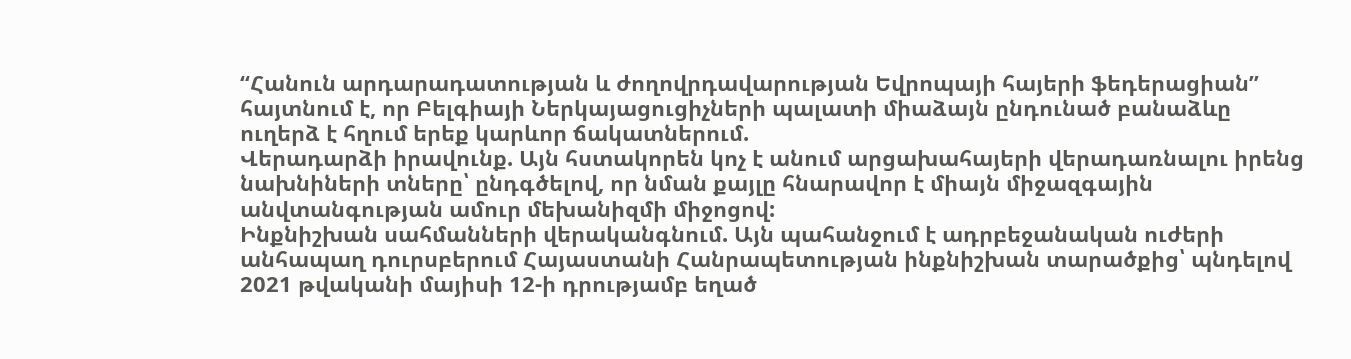“Հանուն արդարադատության և ժողովրդավարության Եվրոպայի հայերի ֆեդերացիան” հայտնում է, որ Բելգիայի Ներկայացուցիչների պալատի միաձայն ընդունած բանաձևը ուղերձ է հղում երեք կարևոր ճակատներում.
Վերադարձի իրավունք. Այն հստակորեն կոչ է անում արցախահայերի վերադառնալու իրենց նախնիների տները՝ ընդգծելով, որ նման քայլը հնարավոր է միայն միջազգային անվտանգության ամուր մեխանիզմի միջոցով:
Ինքնիշխան սահմանների վերականգնում. Այն պահանջում է ադրբեջանական ուժերի անհապաղ դուրսբերում Հայաստանի Հանրապետության ինքնիշխան տարածքից՝ պնդելով 2021 թվականի մայիսի 12-ի դրությամբ եղած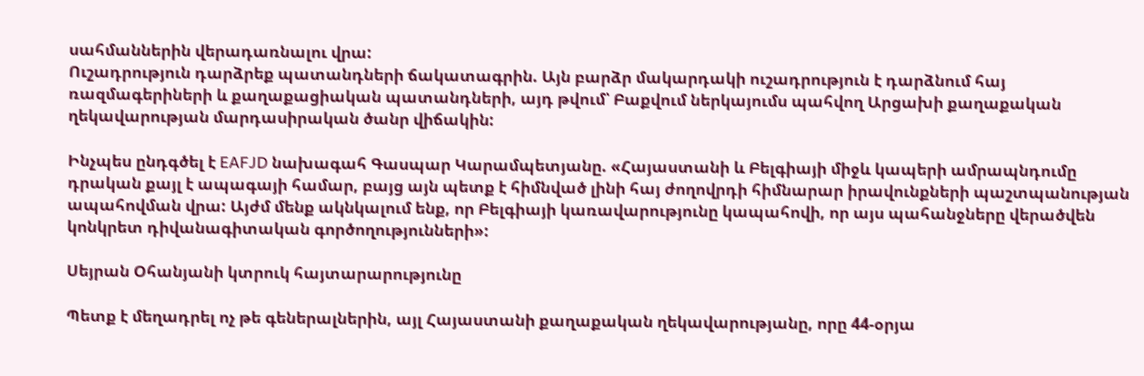սահմաններին վերադառնալու վրա:
Ուշադրություն դարձրեք պատանդների ճակատագրին. Այն բարձր մակարդակի ուշադրություն է դարձնում հայ ռազմագերիների և քաղաքացիական պատանդների, այդ թվում՝ Բաքվում ներկայումս պահվող Արցախի քաղաքական ղեկավարության մարդասիրական ծանր վիճակին:

Ինչպես ընդգծել է EAFJD նախագահ Գասպար Կարամպետյանը. «Հայաստանի և Բելգիայի միջև կապերի ամրապնդումը դրական քայլ է ապագայի համար, բայց այն պետք է հիմնված լինի հայ ժողովրդի հիմնարար իրավունքների պաշտպանության ապահովման վրա: Այժմ մենք ակնկալում ենք, որ Բելգիայի կառավարությունը կապահովի, որ այս պահանջները վերածվեն կոնկրետ դիվանագիտական գործողությունների»:

Սեյրան Օհանյանի կտրուկ հայտարարությունը

Պետք է մեղադրել ոչ թե գեներալներին, այլ Հայաստանի քաղաքական ղեկավարությանը, որը 44-օրյա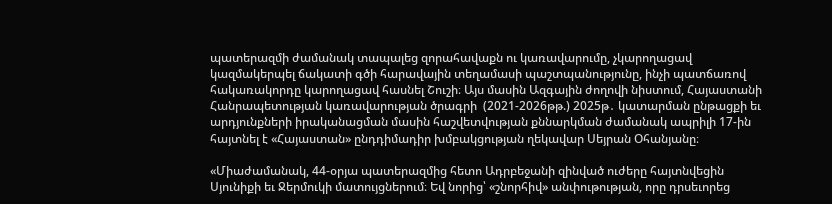պատերազմի ժամանակ տապալեց զորահավաքն ու կառավարումը, չկարողացավ կազմակերպել ճակատի գծի հարավային տեղամասի պաշտպանությունը, ինչի պատճառով հակառակորդը կարողացավ հասնել Շուշի։ Այս մասին Ազգային ժողովի նիստում, Հայաստանի Հանրապետության կառավարության ծրագրի  (2021-2026թթ.) 2025թ․ կատարման ընթացքի եւ արդյունքների իրականացման մասին հաշվետվության քննարկման ժամանակ ապրիլի 17-ին հայտնել է «Հայաստան» ընդդիմադիր խմբակցության ղեկավար Սեյրան Օհանյանը։

«Միաժամանակ, 44-օրյա պատերազմից հետո Ադրբեջանի զինված ուժերը հայտնվեցին Սյունիքի եւ Ջերմուկի մատույցներում։ Եվ նորից՝ «շնորհիվ» անփութության, որը դրսեւորեց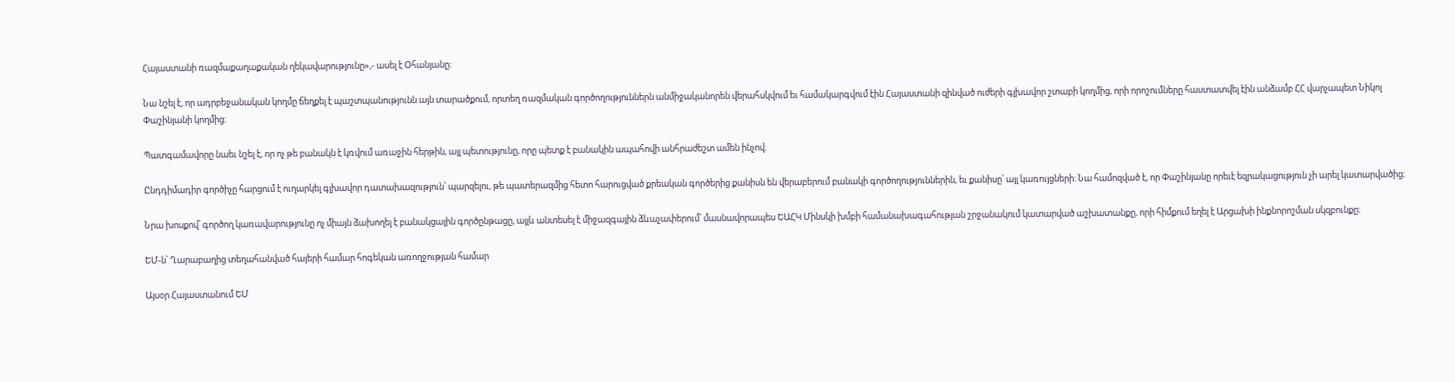Հայաստանի ռազմաքաղաքական ղեկավարությունը»,- ասել է Օհանյանը։

Նա նշել է, որ ադրբեջանական կողմը ճեղքել է պաշտպանությունն այն տարածքում, որտեղ ռազմական գործողություններն անմիջականորեն վերահսկվում եւ համակարգվում էին Հայաստանի զինված ուժերի գլխավոր շտաբի կողմից, որի որոշումները հաստատվել էին անձամբ ՀՀ վարչապետ Նիկոլ Փաշինյանի կողմից։

Պատգամավորը նաեւ նշել է, որ ոչ թե բանակն է կռվում առաջին հերթին, այլ պետությունը, որը պետք է բանակին ապահովի անհրաժեշտ ամեն ինչով։

Ընդդիմադիր գործիչը հարցում է ուղարկել գլխավոր դատախազություն՝ պարզելու, թե պատերազմից հետո հարուցված քրեական գործերից քանիսն են վերաբերում բանակի գործողություններին, եւ քանիսը՝ այլ կառույցների։ Նա համոզված է, որ Փաշինյանը որեւէ եզրակացություն չի արել կատարվածից։

Նրա խոսքով՝ գործող կառավարությունը ոչ միայն ձախողել է բանակցային գործընթացը, այլև անտեսել է միջազգային ձևաչափերում՝ մասնավորապես ԵԱՀԿ Մինսկի խմբի համանախագահության շրջանակում կատարված աշխատանքը, որի հիմքում եղել է Արցախի ինքնորոշման սկզբունքը։

ԵՄ-ն՝ Ղարաբաղից տեղահանված հայերի համար հոգեկան առողջության համար

Այսօր Հայաստանում ԵՄ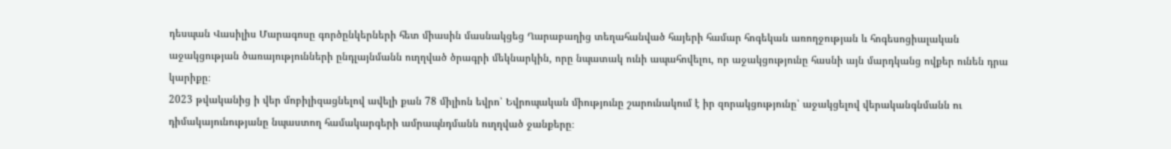դեսպան Վասիլիս Մարագոսը գործընկերների հետ միասին մասնակցեց Ղարաբաղից տեղահանված հայերի համար հոգեկան առողջության և հոգեսոցիալական աջակցության ծառայությունների ընդլայնմանն ուղղված ծրագրի մեկնարկին, որը նպատակ ունի ապահովելու, որ աջակցությունը հասնի այն մարդկանց ովքեր ունեն դրա կարիքը։
2023 թվականից ի վեր մոբիլիզացնելով ավելի քան 78 միլիոն եվրո՝ Եվրոպական միությունը շարունակում է իր զորակցությունը՝ աջակցելով վերականգնմանն ու դիմակայունությանը նպաստող համակարգերի ամրապնդմանն ուղղված ջանքերը։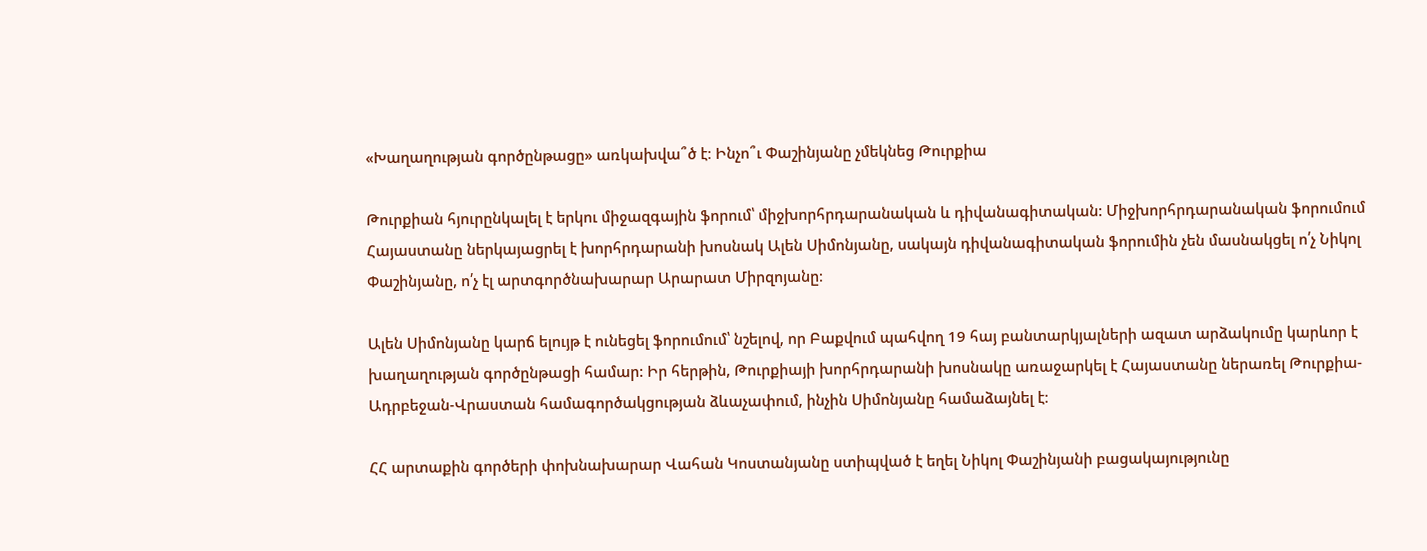«Խաղաղության գործընթացը» առկախվա՞ծ է։ Ինչո՞ւ Փաշինյանը չմեկնեց Թուրքիա

Թուրքիան հյուրընկալել է երկու միջազգային ֆորում՝ միջխորհրդարանական և դիվանագիտական: Միջխորհրդարանական ֆորումում Հայաստանը ներկայացրել է խորհրդարանի խոսնակ Ալեն Սիմոնյանը, սակայն դիվանագիտական ֆորումին չեն մասնակցել ո՛չ Նիկոլ Փաշինյանը, ո՛չ էլ արտգործնախարար Արարատ Միրզոյանը։

Ալեն Սիմոնյանը կարճ ելույթ է ունեցել ֆորումում՝ նշելով, որ Բաքվում պահվող 19 հայ բանտարկյալների ազատ արձակումը կարևոր է խաղաղության գործընթացի համար: Իր հերթին, Թուրքիայի խորհրդարանի խոսնակը առաջարկել է Հայաստանը ներառել Թուրքիա-Ադրբեջան-Վրաստան համագործակցության ձևաչափում, ինչին Սիմոնյանը համաձայնել է։

ՀՀ արտաքին գործերի փոխնախարար Վահան Կոստանյանը ստիպված է եղել Նիկոլ Փաշինյանի բացակայությունը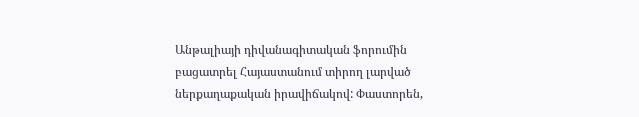Անթալիայի դիվանագիտական ֆորումին բացատրել Հայաստանում տիրող լարված ներքաղաքական իրավիճակով: Փաստորեն,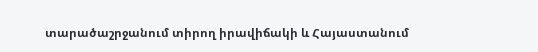տարածաշրջանում տիրող իրավիճակի և Հայաստանում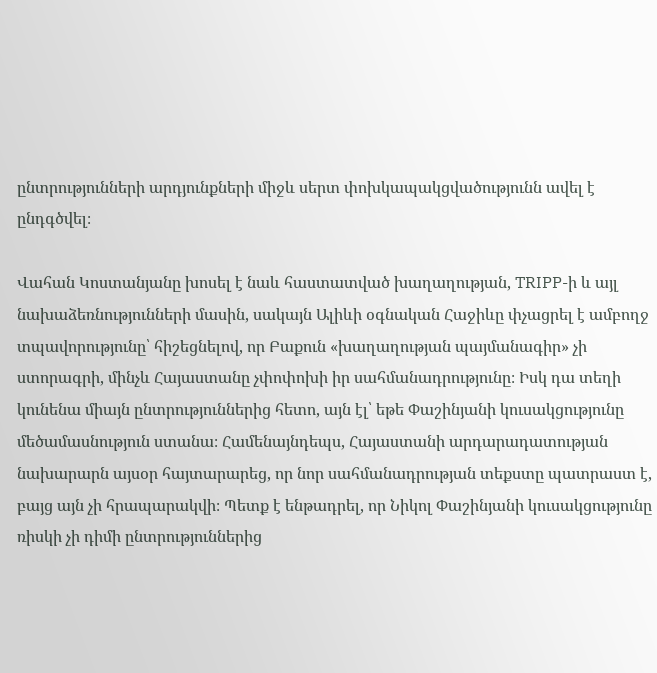ընտրությունների արդյունքների միջև սերտ փոխկապակցվածությունն ավել է ընդգծվել։

Վահան Կոստանյանը խոսել է նաև հաստատված խաղաղության, TRIPP-ի և այլ նախաձեռնությունների մասին, սակայն Ալիևի օգնական Հաջիևը փչացրել է ամբողջ տպավորությունը՝ հիշեցնելով, որ Բաքուն «խաղաղության պայմանագիր» չի ստորագրի, մինչև Հայաստանը չփոփոխի իր սահմանադրությունը։ Իսկ դա տեղի կունենա միայն ընտրություններից հետո, այն էլ՝ եթե Փաշինյանի կուսակցությունը մեծամասնություն ստանա։ Համենայնդեպս, Հայաստանի արդարադատության նախարարն այսօր հայտարարեց, որ նոր սահմանադրության տեքստը պատրաստ է, բայց այն չի հրապարակվի։ Պետք է ենթադրել, որ Նիկոլ Փաշինյանի կուսակցությունը ռիսկի չի դիմի ընտրություններից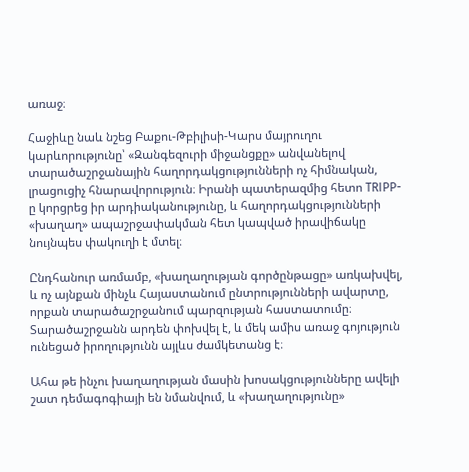առաջ։

Հաջիևը նաև նշեց Բաքու-Թբիլիսի-Կարս մայրուղու կարևորությունը՝ «Զանգեզուրի միջանցքը» անվանելով տարածաշրջանային հաղորդակցությունների ոչ հիմնական, լրացուցիչ հնարավորություն։ Իրանի պատերազմից հետո TRIPP-ը կորցրեց իր արդիականությունը, և հաղորդակցությունների «խաղաղ» ապաշրջափակման հետ կապված իրավիճակը նույնպես փակուղի է մտել։

Ընդհանուր առմամբ, «խաղաղության գործընթացը» առկախվել, և ոչ այնքան մինչև Հայաստանում ընտրությունների ավարտը, որքան տարածաշրջանում պարզության հաստատումը։ Տարածաշրջանն արդեն փոխվել է, և մեկ ամիս առաջ գոյություն ունեցած իրողությունն այլևս ժամկետանց է։

Ահա թե ինչու խաղաղության մասին խոսակցությունները ավելի շատ դեմագոգիայի են նմանվում, և «խաղաղությունը»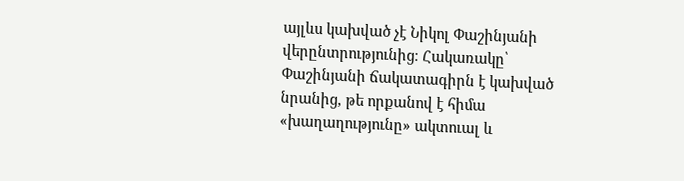այլևս կախված չէ Նիկոլ Փաշինյանի վերընտրությունից։ Հակառակը՝ Փաշինյանի ճակատագիրն է կախված նրանից, թե որքանով է հիմա «խաղաղությունը» ակտուալ և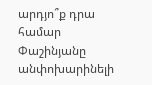արդյո՞ք դրա համար Փաշինյանը անփոխարինելի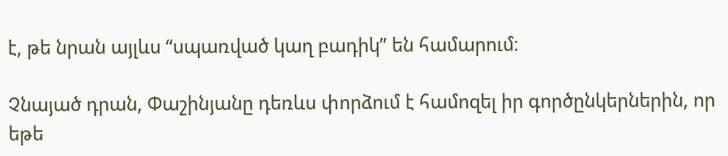է, թե նրան այլևս “սպառված կաղ բադիկ” են համարում։

Չնայած դրան, Փաշինյանը դեռևս փորձում է համոզել իր գործընկերներին, որ եթե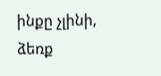ինքը չլինի, ձեռք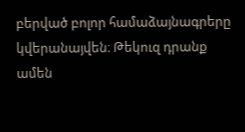բերված բոլոր համաձայնագրերը կվերանայվեն։ Թեկուզ դրանք ամեն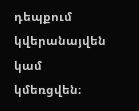դեպքում կվերանայվեն կամ կմեռցվեն։